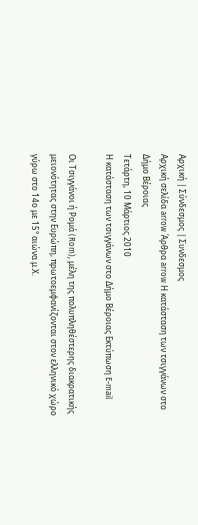Αρχική | Σύνδεσμος | Συνδεσμος
Αρχική σελίδα arrow Άρθρα arrow Η κατάσταση των τσιγγάνων στο Δήμο Βέροιας
Τετάρτη, 10 Μάρτιος 2010
Η κατάσταση των τσιγγάνων στο Δήμο Βέροιας Εκτύπωση E-mail

Οι Τσιγγάνοι ή Ρομά (Rom), μέλη της πολυπληθέστερης διακρατικής μειονότητας στην Ευρώπη, πρωτοεμφανίζονται στον ελληνικό χώρο γύρω στο 14ο με 15° αιώνα μ.Χ.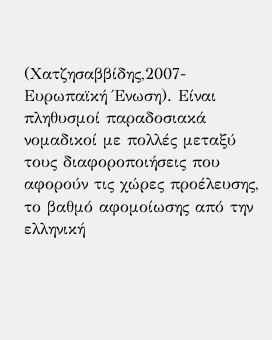(Χατζησαββίδης,2007- Ευρωπαϊκή Ένωση). Είναι πληθυσμοί παραδοσιακά νομαδικοί με πολλές μεταξύ τους διαφοροποιήσεις που αφορούν τις χώρες προέλευσης, το βαθμό αφομοίωσης από την ελληνική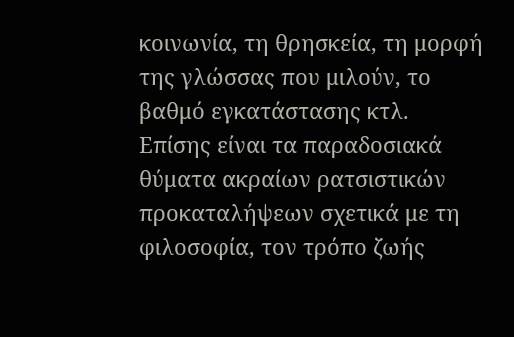κοινωνία, τη θρησκεία, τη μορφή της γλώσσας που μιλούν, το βαθμό εγκατάστασης κτλ. Επίσης είναι τα παραδοσιακά θύματα ακραίων ρατσιστικών προκαταλήψεων σχετικά με τη φιλοσοφία, τον τρόπο ζωής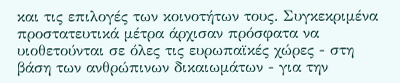και τις επιλογές των κοινοτήτων τους. Συγκεκριμένα προστατευτικά μέτρα άρχισαν πρόσφατα να υιοθετούνται σε όλες τις ευρωπαϊκές χώρες - στη βάση των ανθρώπινων δικαιωμάτων - για την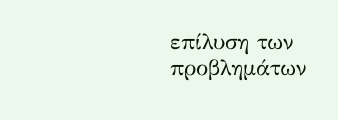επίλυση των προβλημάτων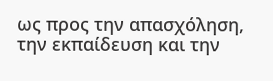ως προς την απασχόληση, την εκπαίδευση και την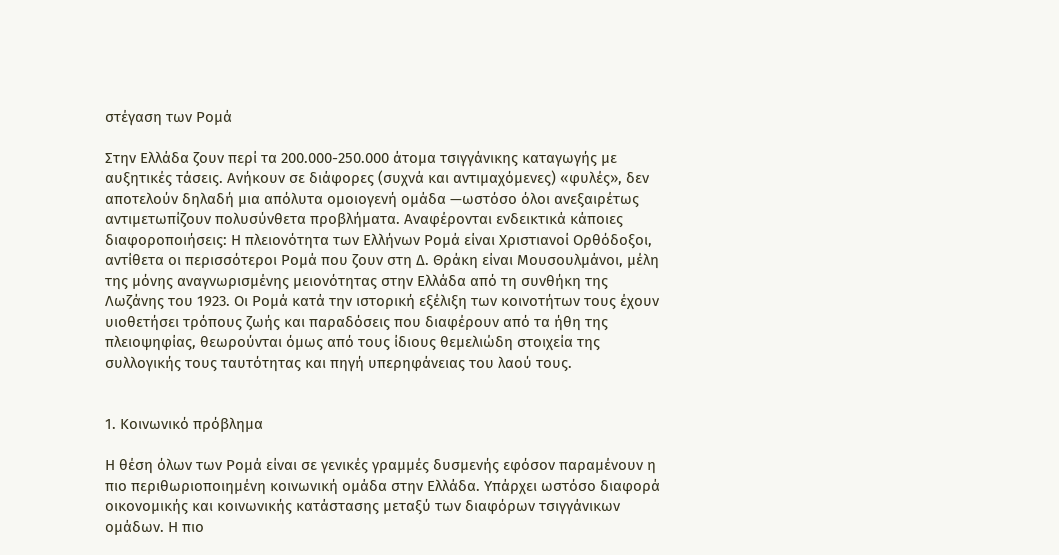στέγαση των Ρομά

Στην Ελλάδα ζουν περί τα 200.000-250.000 άτομα τσιγγάνικης καταγωγής με αυξητικές τάσεις. Ανήκουν σε διάφορες (συχνά και αντιμαχόμενες) «φυλές», δεν αποτελούν δηλαδή μια απόλυτα ομοιογενή ομάδα —ωστόσο όλοι ανεξαιρέτως αντιμετωπίζουν πολυσύνθετα προβλήματα. Αναφέρονται ενδεικτικά κάποιες διαφοροποιήσεις: Η πλειονότητα των Ελλήνων Ρομά είναι Χριστιανοί Ορθόδοξοι, αντίθετα οι περισσότεροι Ρομά που ζουν στη Δ. Θράκη είναι Μουσουλμάνοι, μέλη της μόνης αναγνωρισμένης μειονότητας στην Ελλάδα από τη συνθήκη της Λωζάνης του 1923. Οι Ρομά κατά την ιστορική εξέλιξη των κοινοτήτων τους έχουν υιοθετήσει τρόπους ζωής και παραδόσεις που διαφέρουν από τα ήθη της πλειοψηφίας, θεωρούνται όμως από τους ίδιους θεμελιώδη στοιχεία της συλλογικής τους ταυτότητας και πηγή υπερηφάνειας του λαού τους.


1. Κοινωνικό πρόβλημα

Η θέση όλων των Ρομά είναι σε γενικές γραμμές δυσμενής εφόσον παραμένουν η πιο περιθωριοποιημένη κοινωνική ομάδα στην Ελλάδα. Υπάρχει ωστόσο διαφορά οικονομικής και κοινωνικής κατάστασης μεταξύ των διαφόρων τσιγγάνικων ομάδων. Η πιο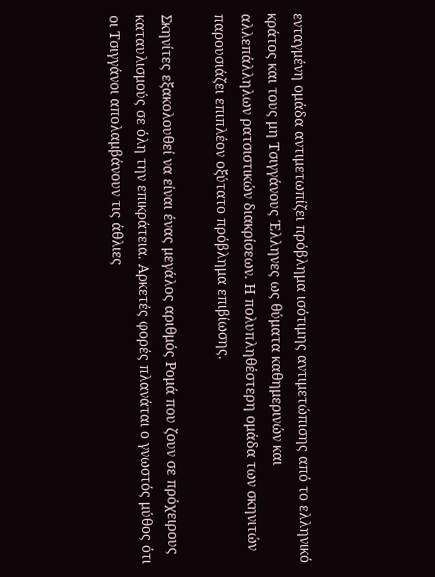ενταγμένη ομάδα αντιμετωπίζει πρόβλημα ισότιμης αντιμετώπισης από το ελληνικό κράτος και τους μη Τσιγγάνους Έλληνες ως θύματα καθημερινών και αλλεπάλληλων ρατσιστικών διακρίσεων. Η πολυπληθέστερη ομάδα των σκηνιτών παρουσιάζει επιπλέον οξύτατο πρόβλημα επιβίωσης.

Σκηνίτες εξακολουθεί να είναι ένας μεγάλος αριθμός Ρομά που ζουν σε πρόχειρους καταυλισμούς σε όλη την επικράτεια. Αρκετές φορές πλανάται ο γνωστός μύθος ότι οι Τσιγγάνοι απολαμβάνουν τις άθλιες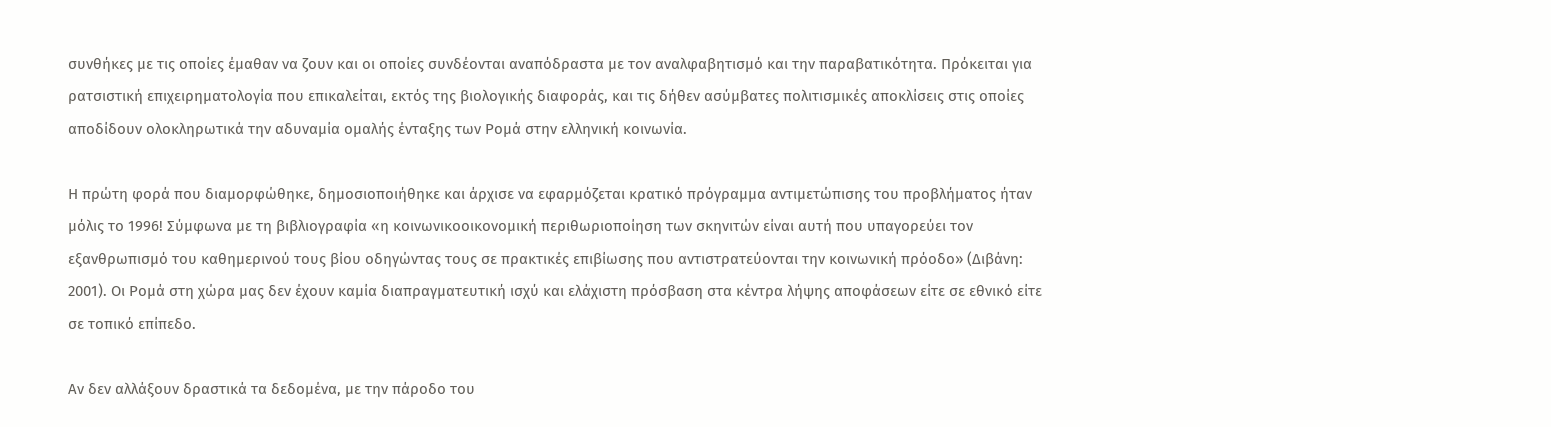συνθήκες με τις οποίες έμαθαν να ζουν και οι οποίες συνδέονται αναπόδραστα με τον αναλφαβητισμό και την παραβατικότητα. Πρόκειται για ρατσιστική επιχειρηματολογία που επικαλείται, εκτός της βιολογικής διαφοράς, και τις δήθεν ασύμβατες πολιτισμικές αποκλίσεις στις οποίες αποδίδουν ολοκληρωτικά την αδυναμία ομαλής ένταξης των Ρομά στην ελληνική κοινωνία.

Η πρώτη φορά που διαμορφώθηκε, δημοσιοποιήθηκε και άρχισε να εφαρμόζεται κρατικό πρόγραμμα αντιμετώπισης του προβλήματος ήταν μόλις το 1996! Σύμφωνα με τη βιβλιογραφία «η κοινωνικοοικονομική περιθωριοποίηση των σκηνιτών είναι αυτή που υπαγορεύει τον εξανθρωπισμό του καθημερινού τους βίου οδηγώντας τους σε πρακτικές επιβίωσης που αντιστρατεύονται την κοινωνική πρόοδο» (Διβάνη: 2001). Οι Ρομά στη χώρα μας δεν έχουν καμία διαπραγματευτική ισχύ και ελάχιστη πρόσβαση στα κέντρα λήψης αποφάσεων είτε σε εθνικό είτε σε τοπικό επίπεδο.

Αν δεν αλλάξουν δραστικά τα δεδομένα, με την πάροδο του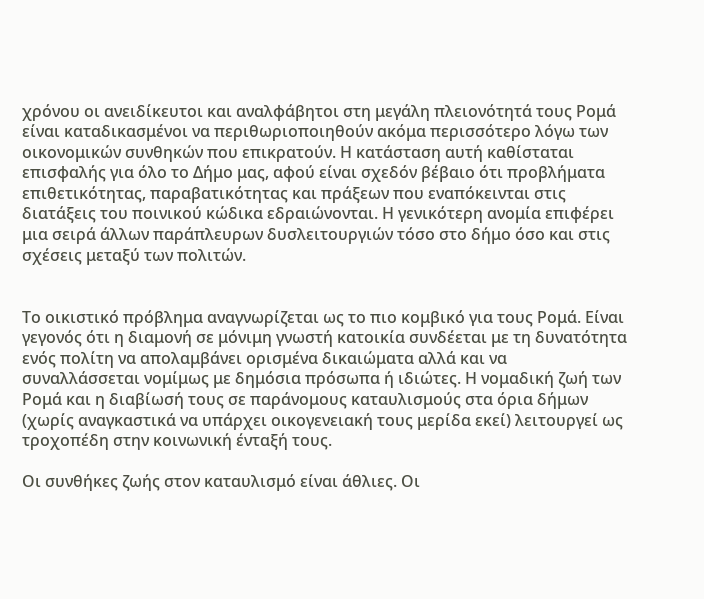χρόνου οι ανειδίκευτοι και αναλφάβητοι στη μεγάλη πλειονότητά τους Ρομά είναι καταδικασμένοι να περιθωριοποιηθούν ακόμα περισσότερο λόγω των οικονομικών συνθηκών που επικρατούν. Η κατάσταση αυτή καθίσταται επισφαλής για όλο το Δήμο μας, αφού είναι σχεδόν βέβαιο ότι προβλήματα επιθετικότητας, παραβατικότητας και πράξεων που εναπόκεινται στις διατάξεις του ποινικού κώδικα εδραιώνονται. Η γενικότερη ανομία επιφέρει μια σειρά άλλων παράπλευρων δυσλειτουργιών τόσο στο δήμο όσο και στις σχέσεις μεταξύ των πολιτών.


Το οικιστικό πρόβλημα αναγνωρίζεται ως το πιο κομβικό για τους Ρομά. Είναι γεγονός ότι η διαμονή σε μόνιμη γνωστή κατοικία συνδέεται με τη δυνατότητα ενός πολίτη να απολαμβάνει ορισμένα δικαιώματα αλλά και να συναλλάσσεται νομίμως με δημόσια πρόσωπα ή ιδιώτες. Η νομαδική ζωή των Ρομά και η διαβίωσή τους σε παράνομους καταυλισμούς στα όρια δήμων (χωρίς αναγκαστικά να υπάρχει οικογενειακή τους μερίδα εκεί) λειτουργεί ως τροχοπέδη στην κοινωνική ένταξή τους.

Οι συνθήκες ζωής στον καταυλισμό είναι άθλιες. Οι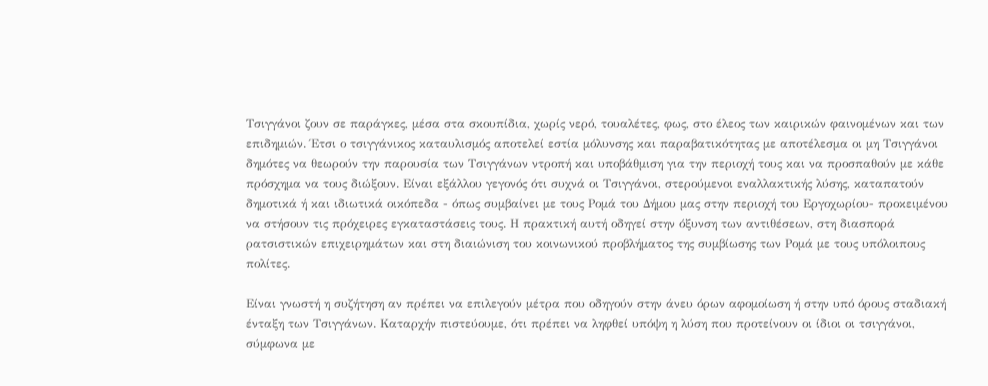Τσιγγάνοι ζουν σε παράγκες, μέσα στα σκουπίδια, χωρίς νερό, τουαλέτες, φως, στο έλεος των καιρικών φαινομένων και των επιδημιών. Έτσι ο τσιγγάνικος καταυλισμός αποτελεί εστία μόλυνσης και παραβατικότητας με αποτέλεσμα οι μη Τσιγγάνοι δημότες να θεωρούν την παρουσία των Τσιγγάνων ντροπή και υποβάθμιση για την περιοχή τους και να προσπαθούν με κάθε πρόσχημα να τους διώξουν. Είναι εξάλλου γεγονός ότι συχνά οι Τσιγγάνοι, στερούμενοι εναλλακτικής λύσης, καταπατούν δημοτικά ή και ιδιωτικά οικόπεδα - όπως συμβαίνει με τους Ρομά του Δήμου μας στην περιοχή του Εργοχωρίου- προκειμένου να στήσουν τις πρόχειρες εγκαταστάσεις τους. Η πρακτική αυτή οδηγεί στην όξυνση των αντιθέσεων, στη διασπορά ρατσιστικών επιχειρημάτων και στη διαιώνιση του κοινωνικού προβλήματος της συμβίωσης των Ρομά με τους υπόλοιπους πολίτες.

Είναι γνωστή η συζήτηση αν πρέπει να επιλεγούν μέτρα που οδηγούν στην άνευ όρων αφομοίωση ή στην υπό όρους σταδιακή ένταξη των Τσιγγάνων. Καταρχήν πιστεύουμε, ότι πρέπει να ληφθεί υπόψη η λύση που προτείνουν οι ίδιοι οι τσιγγάνοι, σύμφωνα με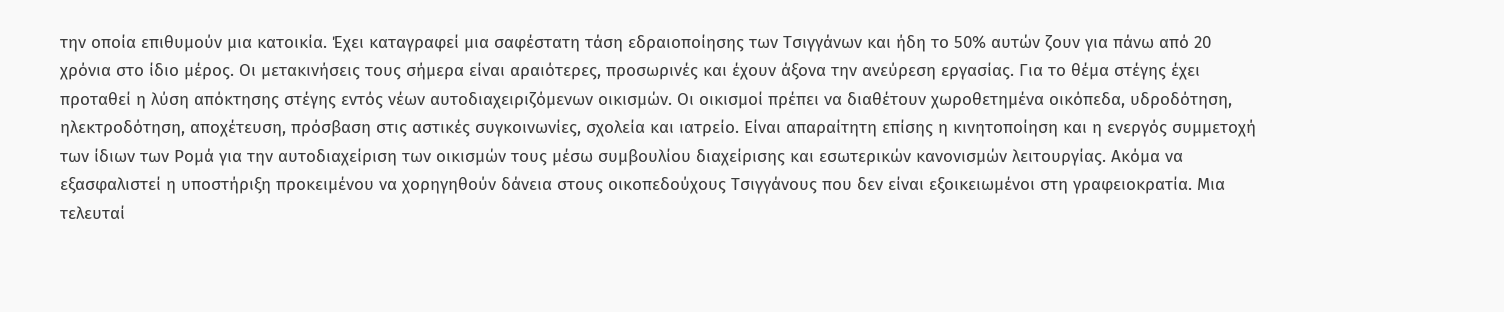την οποία επιθυμούν μια κατοικία. Έχει καταγραφεί μια σαφέστατη τάση εδραιοποίησης των Τσιγγάνων και ήδη το 50% αυτών ζουν για πάνω από 20 χρόνια στο ίδιο μέρος. Οι μετακινήσεις τους σήμερα είναι αραιότερες, προσωρινές και έχουν άξονα την ανεύρεση εργασίας. Για το θέμα στέγης έχει προταθεί η λύση απόκτησης στέγης εντός νέων αυτοδιαχειριζόμενων οικισμών. Οι οικισμοί πρέπει να διαθέτουν χωροθετημένα οικόπεδα, υδροδότηση, ηλεκτροδότηση, αποχέτευση, πρόσβαση στις αστικές συγκοινωνίες, σχολεία και ιατρείο. Είναι απαραίτητη επίσης η κινητοποίηση και η ενεργός συμμετοχή των ίδιων των Ρομά για την αυτοδιαχείριση των οικισμών τους μέσω συμβουλίου διαχείρισης και εσωτερικών κανονισμών λειτουργίας. Ακόμα να εξασφαλιστεί η υποστήριξη προκειμένου να χορηγηθούν δάνεια στους οικοπεδούχους Τσιγγάνους που δεν είναι εξοικειωμένοι στη γραφειοκρατία. Μια τελευταί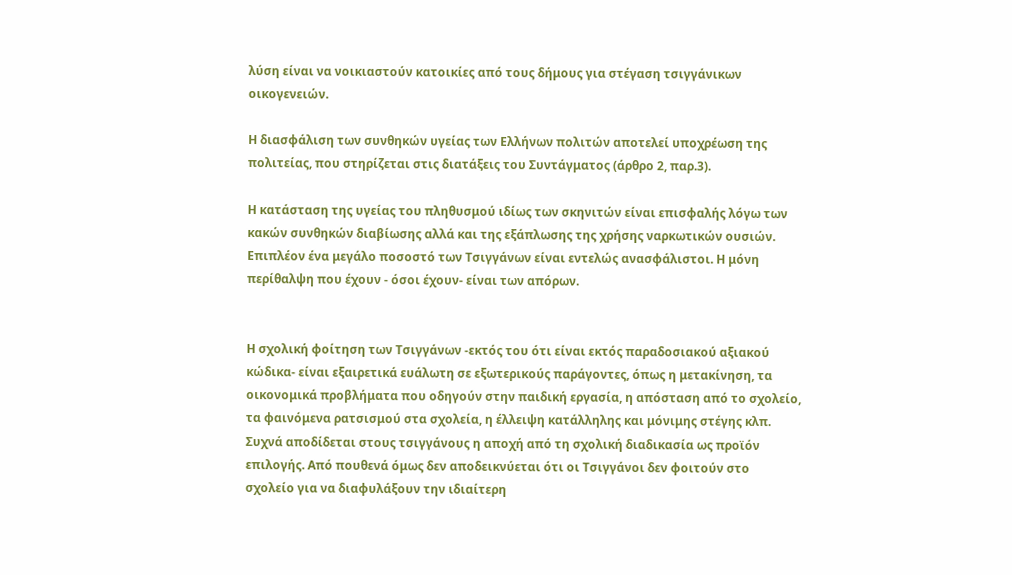λύση είναι να νοικιαστούν κατοικίες από τους δήμους για στέγαση τσιγγάνικων οικογενειών.

Η διασφάλιση των συνθηκών υγείας των Ελλήνων πολιτών αποτελεί υποχρέωση της πολιτείας, που στηρίζεται στις διατάξεις του Συντάγματος (άρθρο 2, παρ.3).

Η κατάσταση της υγείας του πληθυσμού ιδίως των σκηνιτών είναι επισφαλής λόγω των κακών συνθηκών διαβίωσης αλλά και της εξάπλωσης της χρήσης ναρκωτικών ουσιών. Επιπλέον ένα μεγάλο ποσοστό των Τσιγγάνων είναι εντελώς ανασφάλιστοι. Η μόνη περίθαλψη που έχουν - όσοι έχουν- είναι των απόρων.


Η σχολική φοίτηση των Τσιγγάνων -εκτός του ότι είναι εκτός παραδοσιακού αξιακού κώδικα- είναι εξαιρετικά ευάλωτη σε εξωτερικούς παράγοντες, όπως η μετακίνηση, τα οικονομικά προβλήματα που οδηγούν στην παιδική εργασία, η απόσταση από το σχολείο, τα φαινόμενα ρατσισμού στα σχολεία, η έλλειψη κατάλληλης και μόνιμης στέγης κλπ. Συχνά αποδίδεται στους τσιγγάνους η αποχή από τη σχολική διαδικασία ως προϊόν επιλογής. Από πουθενά όμως δεν αποδεικνύεται ότι οι Τσιγγάνοι δεν φοιτούν στο σχολείο για να διαφυλάξουν την ιδιαίτερη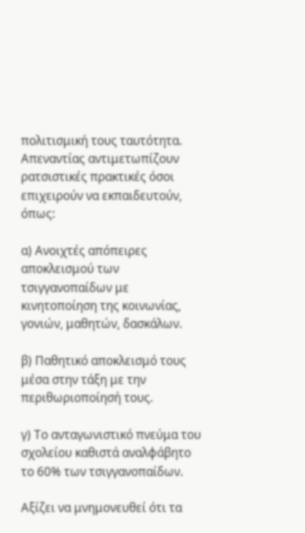πολιτισμική τους ταυτότητα. Απεναντίας αντιμετωπίζουν ρατσιστικές πρακτικές όσοι επιχειρούν να εκπαιδευτούν, όπως:

α) Ανοιχτές απόπειρες αποκλεισμού των τσιγγανοπαίδων με κινητοποίηση της κοινωνίας, γονιών, μαθητών, δασκάλων.

β) Παθητικό αποκλεισμό τους μέσα στην τάξη με την περιθωριοποίησή τους.

γ) Το ανταγωνιστικό πνεύμα του σχολείου καθιστά αναλφάβητο το 60% των τσιγγανοπαίδων.

Αξίζει να μνημονευθεί ότι τα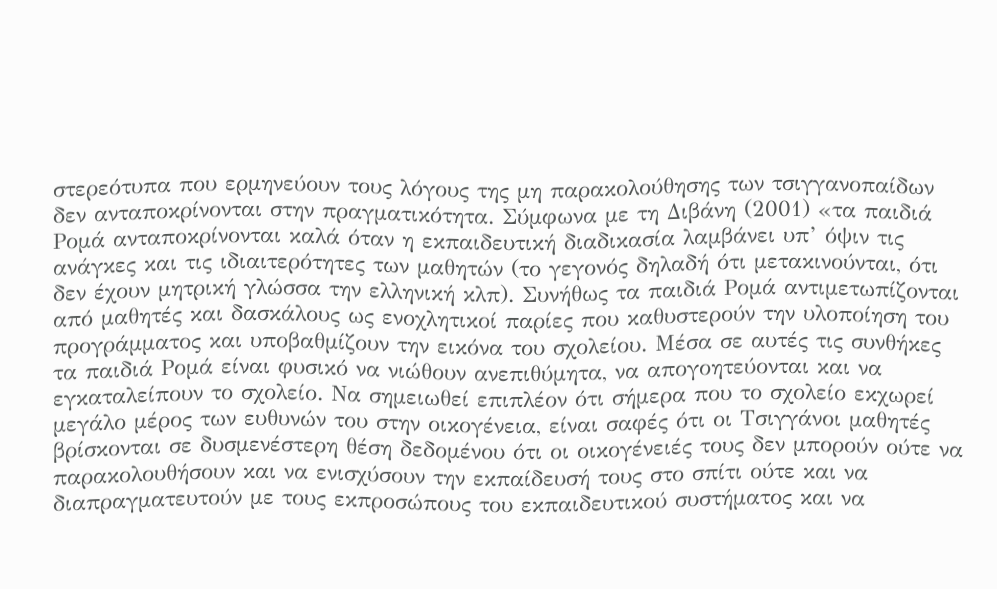στερεότυπα που ερμηνεύουν τους λόγους της μη παρακολούθησης των τσιγγανοπαίδων δεν ανταποκρίνονται στην πραγματικότητα. Σύμφωνα με τη Διβάνη (2001) «τα παιδιά Ρομά ανταποκρίνονται καλά όταν η εκπαιδευτική διαδικασία λαμβάνει υπ’ όψιν τις ανάγκες και τις ιδιαιτερότητες των μαθητών (το γεγονός δηλαδή ότι μετακινούνται, ότι δεν έχουν μητρική γλώσσα την ελληνική κλπ). Συνήθως τα παιδιά Ρομά αντιμετωπίζονται από μαθητές και δασκάλους ως ενοχλητικοί παρίες που καθυστερούν την υλοποίηση του προγράμματος και υποβαθμίζουν την εικόνα του σχολείου. Μέσα σε αυτές τις συνθήκες τα παιδιά Ρομά είναι φυσικό να νιώθουν ανεπιθύμητα, να απογοητεύονται και να εγκαταλείπουν το σχολείο. Να σημειωθεί επιπλέον ότι σήμερα που το σχολείο εκχωρεί μεγάλο μέρος των ευθυνών του στην οικογένεια, είναι σαφές ότι οι Τσιγγάνοι μαθητές βρίσκονται σε δυσμενέστερη θέση δεδομένου ότι οι οικογένειές τους δεν μπορούν ούτε να παρακολουθήσουν και να ενισχύσουν την εκπαίδευσή τους στο σπίτι ούτε και να διαπραγματευτούν με τους εκπροσώπους του εκπαιδευτικού συστήματος και να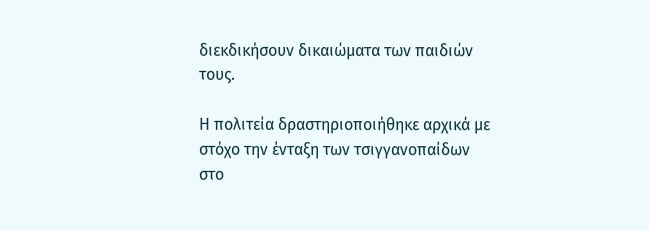διεκδικήσουν δικαιώματα των παιδιών τους.

Η πολιτεία δραστηριοποιήθηκε αρχικά με στόχο την ένταξη των τσιγγανοπαίδων στο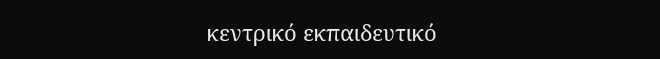κεντρικό εκπαιδευτικό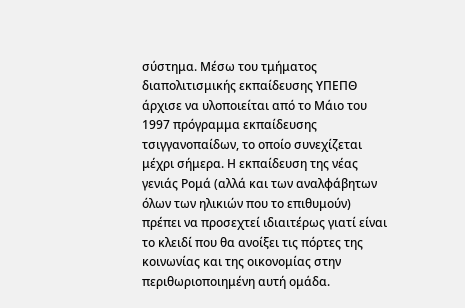σύστημα. Μέσω του τμήματος διαπολιτισμικής εκπαίδευσης ΥΠΕΠΘ άρχισε να υλοποιείται από το Μάιο του 1997 πρόγραμμα εκπαίδευσης τσιγγανοπαίδων, το οποίο συνεχίζεται μέχρι σήμερα. Η εκπαίδευση της νέας γενιάς Ρομά (αλλά και των αναλφάβητων όλων των ηλικιών που το επιθυμούν) πρέπει να προσεχτεί ιδιαιτέρως γιατί είναι το κλειδί που θα ανοίξει τις πόρτες της κοινωνίας και της οικονομίας στην περιθωριοποιημένη αυτή ομάδα.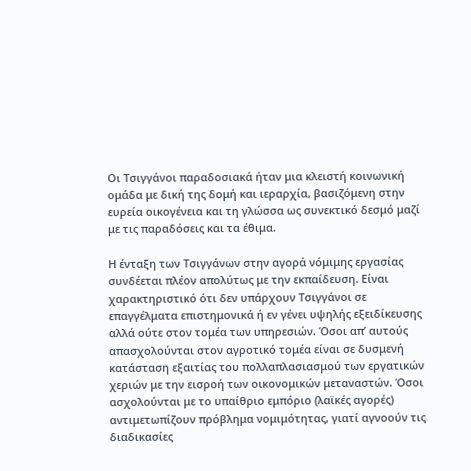Οι Τσιγγάνοι παραδοσιακά ήταν μια κλειστή κοινωνική ομάδα με δική της δομή και ιεραρχία, βασιζόμενη στην ευρεία οικογένεια και τη γλώσσα ως συνεκτικό δεσμό μαζί με τις παραδόσεις και τα έθιμα.

Η ένταξη των Τσιγγάνων στην αγορά νόμιμης εργασίας συνδέεται πλέον απολύτως με την εκπαίδευση. Είναι χαρακτηριστικό ότι δεν υπάρχουν Τσιγγάνοι σε επαγγέλματα επιστημονικά ή εν γένει υψηλής εξειδίκευσης αλλά ούτε στον τομέα των υπηρεσιών. Όσοι απ’ αυτούς απασχολούνται στον αγροτικό τομέα είναι σε δυσμενή κατάσταση εξαιτίας του πολλαπλασιασμού των εργατικών χεριών με την εισροή των οικονομικών μεταναστών. Όσοι ασχολούνται με το υπαίθριο εμπόριο (λαϊκές αγορές) αντιμετωπίζουν πρόβλημα νομιμότητας, γιατί αγνοούν τις διαδικασίες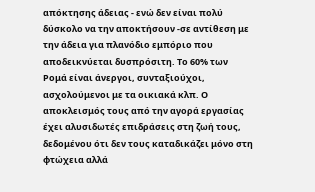απόκτησης άδειας - ενώ δεν είναι πολύ δύσκολο να την αποκτήσουν -σε αντίθεση με την άδεια για πλανόδιο εμπόριο που αποδεικνύεται δυσπρόσιτη. Το 60% των Ρομά είναι άνεργοι, συνταξιούχοι, ασχολούμενοι με τα οικιακά κλπ. Ο αποκλεισμός τους από την αγορά εργασίας έχει αλυσιδωτές επιδράσεις στη ζωή τους, δεδομένου ότι δεν τους καταδικάζει μόνο στη φτώχεια αλλά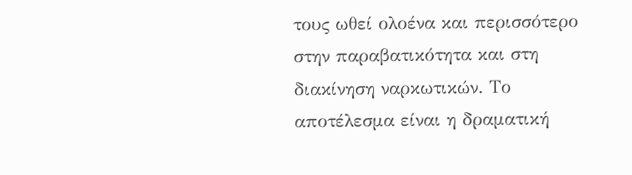τους ωθεί ολοένα και περισσότερο στην παραβατικότητα και στη διακίνηση ναρκωτικών. Το αποτέλεσμα είναι η δραματική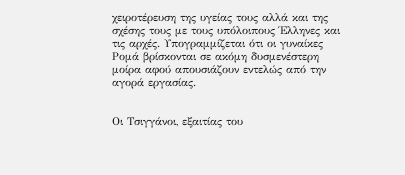χειροτέρευση της υγείας τους αλλά και της σχέσης τους με τους υπόλοιπους Έλληνες και τις αρχές. Υπογραμμίζεται ότι οι γυναίκες Ρομά βρίσκονται σε ακόμη δυσμενέστερη μοίρα αφού απουσιάζουν εντελώς από την αγορά εργασίας.


Οι Τσιγγάνοι, εξαιτίας του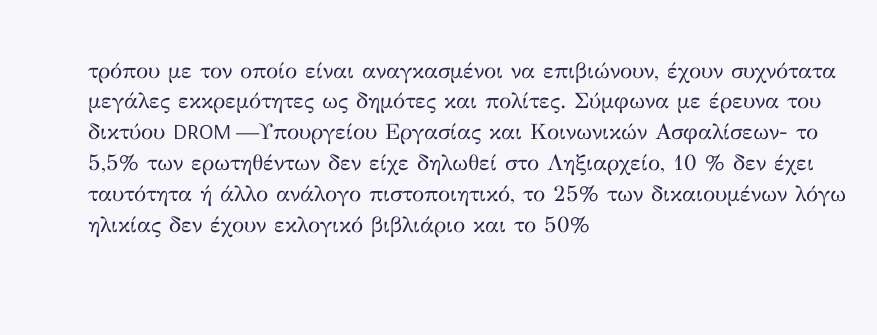τρόπου με τον οποίο είναι αναγκασμένοι να επιβιώνουν, έχουν συχνότατα μεγάλες εκκρεμότητες ως δημότες και πολίτες. Σύμφωνα με έρευνα του δικτύου DROM —Υπουργείου Εργασίας και Κοινωνικών Ασφαλίσεων- το 5,5% των ερωτηθέντων δεν είχε δηλωθεί στο Ληξιαρχείο, 10 % δεν έχει ταυτότητα ή άλλο ανάλογο πιστοποιητικό, το 25% των δικαιουμένων λόγω ηλικίας δεν έχουν εκλογικό βιβλιάριο και το 50%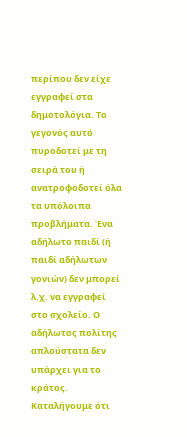περίπου δεν είχε εγγραφεί στα δημοτολόγια. Το γεγονός αυτό πυροδοτεί με τη σειρά του ή ανατροφοδοτεί όλα τα υπόλοιπα προβλήματα. Ένα αδήλωτο παιδί (ή παιδί αδήλωτων γονιών) δεν μπορεί λ.χ. να εγγραφεί στο σχολείο. Ο αδήλωτος πολίτης απλούστατα δεν υπάρχει για το κράτος. Καταλήγουμε ότι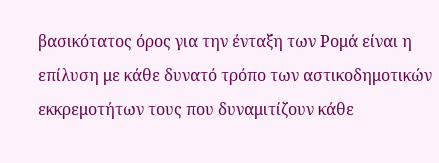βασικότατος όρος για την ένταξη των Ρομά είναι η επίλυση με κάθε δυνατό τρόπο των αστικοδημοτικών εκκρεμοτήτων τους που δυναμιτίζουν κάθε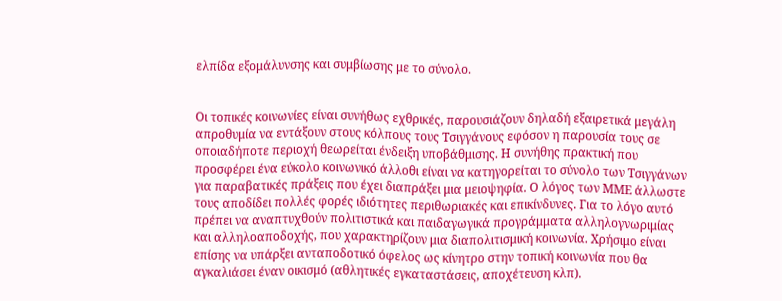ελπίδα εξομάλυνσης και συμβίωσης με το σύνολο.


Οι τοπικές κοινωνίες είναι συνήθως εχθρικές, παρουσιάζουν δηλαδή εξαιρετικά μεγάλη απροθυμία να εντάξουν στους κόλπους τους Τσιγγάνους εφόσον η παρουσία τους σε οποιαδήποτε περιοχή θεωρείται ένδειξη υποβάθμισης. Η συνήθης πρακτική που προσφέρει ένα εύκολο κοινωνικό άλλοθι είναι να κατηγορείται το σύνολο των Τσιγγάνων για παραβατικές πράξεις που έχει διαπράξει μια μειοψηφία. Ο λόγος των ΜΜΕ άλλωστε τους αποδίδει πολλές φορές ιδιότητες περιθωριακές και επικίνδυνες. Για το λόγο αυτό πρέπει να αναπτυχθούν πολιτιστικά και παιδαγωγικά προγράμματα αλληλογνωριμίας και αλληλοαποδοχής, που χαρακτηρίζουν μια διαπολιτισμική κοινωνία. Χρήσιμο είναι επίσης να υπάρξει ανταποδοτικό όφελος ως κίνητρο στην τοπική κοινωνία που θα αγκαλιάσει έναν οικισμό (αθλητικές εγκαταστάσεις, αποχέτευση κλπ).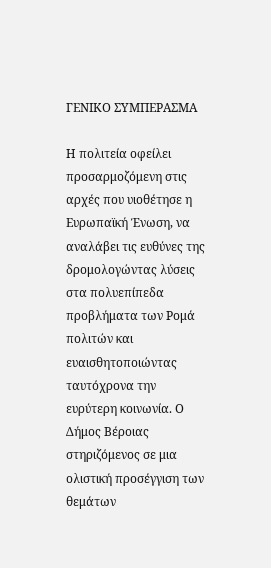ΓΕΝΙΚΟ ΣΥΜΠΕΡΑΣΜΑ

Η πολιτεία οφείλει προσαρμοζόμενη στις αρχές που υιοθέτησε η Ευρωπαϊκή Ένωση, να αναλάβει τις ευθύνες της δρομολογώντας λύσεις στα πολυεπίπεδα προβλήματα των Ρομά πολιτών και ευαισθητοποιώντας ταυτόχρονα την ευρύτερη κοινωνία. Ο Δήμος Βέροιας στηριζόμενος σε μια ολιστική προσέγγιση των θεμάτων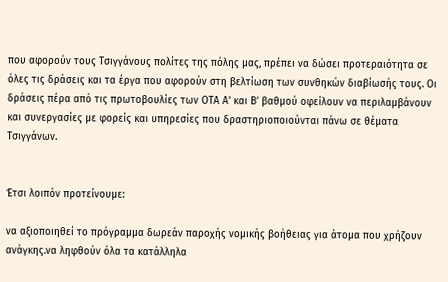που αφορούν τους Τσιγγάνους πολίτες της πόλης μας, πρέπει να δώσει προτεραιότητα σε όλες τις δράσεις και τα έργα που αφορούν στη βελτίωση των συνθηκών διαβίωσής τους. Οι δράσεις πέρα από τις πρωτοβουλίες των ΟΤΑ Α’ και Β’ βαθμού οφείλουν να περιλαμβάνουν και συνεργασίες με φορείς και υπηρεσίες που δραστηριοποιούνται πάνω σε θέματα Τσιγγάνων.


Έτσι λοιπόν προτείνουμε:

να αξιοποιηθεί το πρόγραμμα δωρεάν παροχής νομικής βοήθειας για άτομα που χρήζουν ανάγκης.να ληφθούν όλα τα κατάλληλα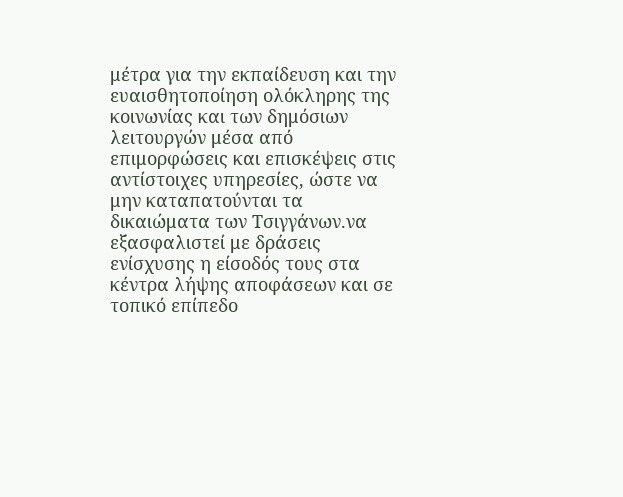μέτρα για την εκπαίδευση και την ευαισθητοποίηση ολόκληρης της κοινωνίας και των δημόσιων λειτουργών μέσα από επιμορφώσεις και επισκέψεις στις αντίστοιχες υπηρεσίες, ώστε να μην καταπατούνται τα δικαιώματα των Τσιγγάνων.να εξασφαλιστεί με δράσεις ενίσχυσης η είσοδός τους στα κέντρα λήψης αποφάσεων και σε τοπικό επίπεδο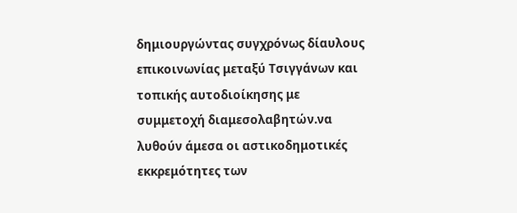δημιουργώντας συγχρόνως δίαυλους επικοινωνίας μεταξύ Τσιγγάνων και τοπικής αυτοδιοίκησης με συμμετοχή διαμεσολαβητών.να λυθούν άμεσα οι αστικοδημοτικές εκκρεμότητες των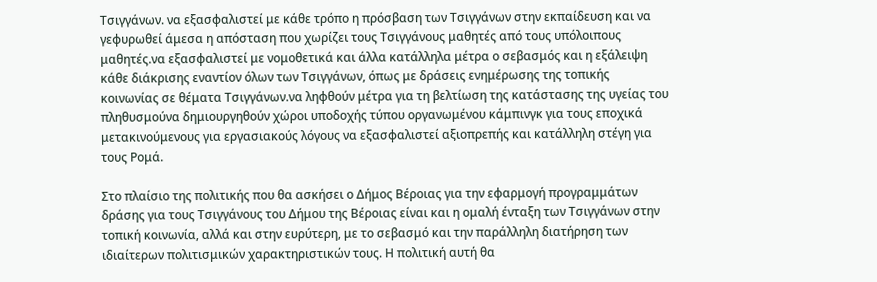Τσιγγάνων. να εξασφαλιστεί με κάθε τρόπο η πρόσβαση των Τσιγγάνων στην εκπαίδευση και να γεφυρωθεί άμεσα η απόσταση που χωρίζει τους Τσιγγάνους μαθητές από τους υπόλοιπους μαθητές.να εξασφαλιστεί με νομοθετικά και άλλα κατάλληλα μέτρα ο σεβασμός και η εξάλειψη κάθε διάκρισης εναντίον όλων των Τσιγγάνων, όπως με δράσεις ενημέρωσης της τοπικής κοινωνίας σε θέματα Τσιγγάνων.να ληφθούν μέτρα για τη βελτίωση της κατάστασης της υγείας του πληθυσμούνα δημιουργηθούν χώροι υποδοχής τύπου οργανωμένου κάμπινγκ για τους εποχικά μετακινούμενους για εργασιακούς λόγους να εξασφαλιστεί αξιοπρεπής και κατάλληλη στέγη για τους Ρομά.

Στο πλαίσιο της πολιτικής που θα ασκήσει ο Δήμος Βέροιας για την εφαρμογή προγραμμάτων δράσης για τους Τσιγγάνους του Δήμου της Βέροιας είναι και η ομαλή ένταξη των Τσιγγάνων στην τοπική κοινωνία, αλλά και στην ευρύτερη, με το σεβασμό και την παράλληλη διατήρηση των ιδιαίτερων πολιτισμικών χαρακτηριστικών τους. Η πολιτική αυτή θα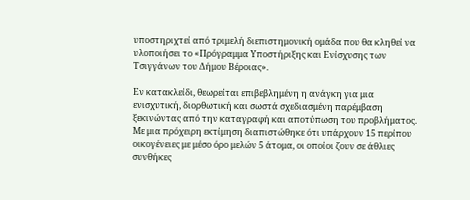υποστηριχτεί από τριμελή διεπιστημονική ομάδα που θα κληθεί να υλοποιήσει το «Πρόγραμμα Υποστήριξης και Ενίσχυσης των Τσιγγάνων του Δήμου Βέροιας».

Εν κατακλείδι, θεωρείται επιβεβλημένη η ανάγκη για μια ενισχυτική, διορθωτική και σωστά σχεδιασμένη παρέμβαση ξεκινώντας από την καταγραφή και αποτύπωση του προβλήματος. Με μια πρόχειρη εκτίμηση διαπιστώθηκε ότι υπάρχουν 15 περίπου οικογένειες με μέσο όρο μελών 5 άτομα, οι οποίοι ζουν σε άθλιες συνθήκες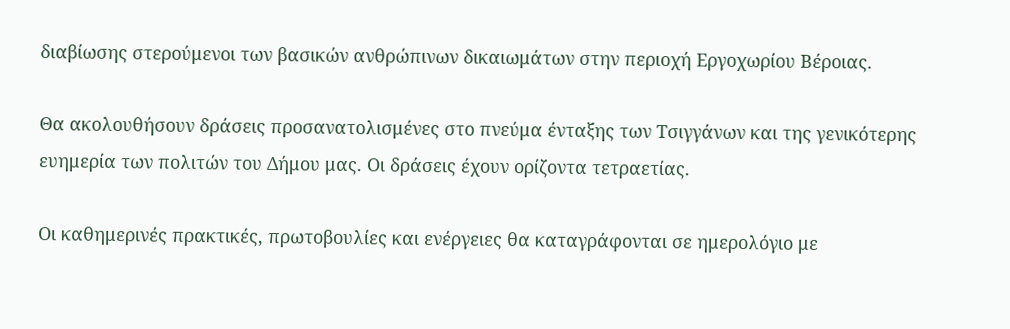διαβίωσης στερούμενοι των βασικών ανθρώπινων δικαιωμάτων στην περιοχή Εργoχωρίου Βέροιας.

Θα ακολουθήσουν δράσεις προσανατολισμένες στο πνεύμα ένταξης των Τσιγγάνων και της γενικότερης ευημερία των πολιτών του Δήμου μας. Οι δράσεις έχουν ορίζοντα τετραετίας.

Οι καθημερινές πρακτικές, πρωτοβουλίες και ενέργειες θα καταγράφονται σε ημερολόγιο με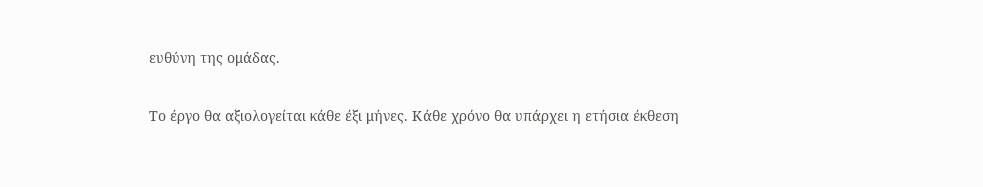ευθύνη της ομάδας.

Το έργο θα αξιολογείται κάθε έξι μήνες. Κάθε χρόνο θα υπάρχει η ετήσια έκθεση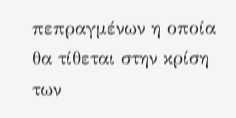πεπραγμένων η οποία θα τίθεται στην κρίση των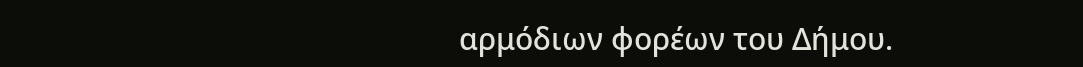αρμόδιων φορέων του Δήμου.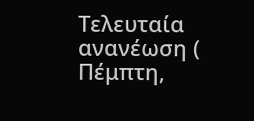Τελευταία ανανέωση ( Πέμπτη,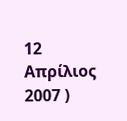12 Απρίλιος 2007 )